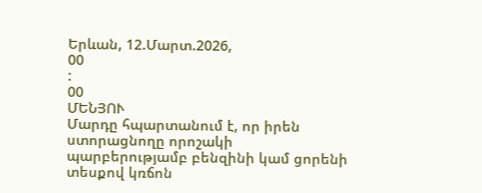Երևան, 12.Մարտ.2026,
00
:
00
ՄԵՆՅՈՒ
Մարդը հպարտանում է, որ իրեն ստորացնողը որոշակի պարբերությամբ բենզինի կամ ցորենի տեսքով կռճոն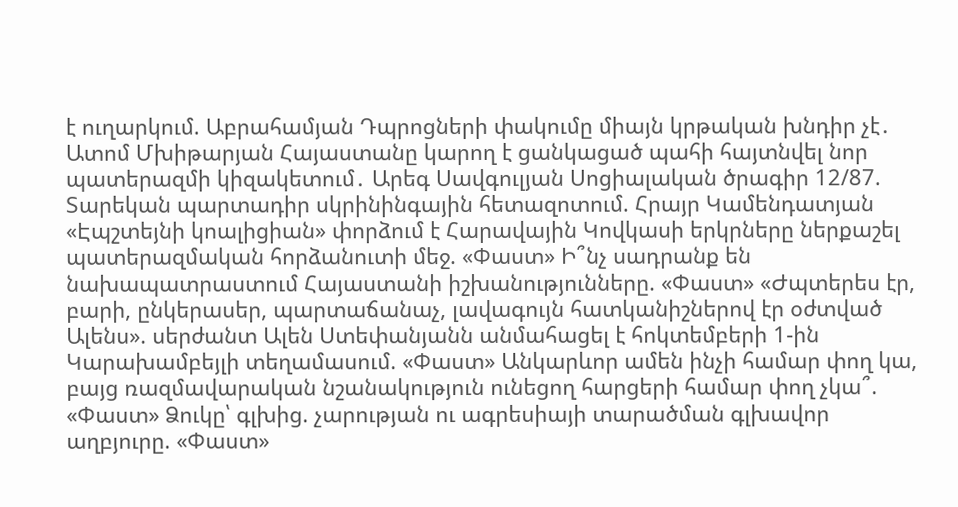է ուղարկում. Աբրահամյան Դպրոցների փակումը միայն կրթական խնդիր չէ․ Ատոմ Մխիթարյան Հայաստանը կարող է ցանկացած պահի հայտնվել նոր պատերազմի կիզակետում․ Արեգ Սավգուլյան Սոցիալական ծրագիր 12/87. Տարեկան պարտադիր սկրինինգային հետազոտում. Հրայր Կամենդատյան «Էպշտեյնի կոալիցիան» փորձում է Հարավային Կովկասի երկրները ներքաշել պատերազմական հորձանուտի մեջ. «Փաստ» Ի՞նչ սադրանք են նախապատրաստում Հայաստանի իշխանությունները. «Փաստ» «Ժպտերես էր, բարի, ընկերասեր, պարտաճանաչ, լավագույն հատկանիշներով էր օժտված Ալենս». սերժանտ Ալեն Ստեփանյանն անմահացել է հոկտեմբերի 1-ին Կարախամբեյլի տեղամասում. «Փաստ» Անկարևոր ամեն ինչի համար փող կա, բայց ռազմավարական նշանակություն ունեցող հարցերի համար փող չկա՞. «Փաստ» Ձուկը՝ գլխից. չարության ու ագրեսիայի տարածման գլխավոր աղբյուրը. «Փաստ»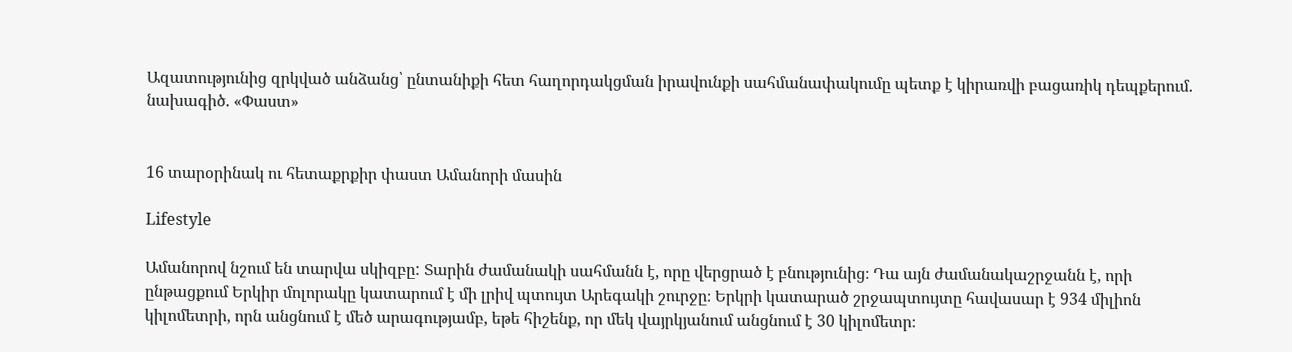Ազատությունից զրկված անձանց՝ ընտանիքի հետ հաղորդակցման իրավունքի սահմանափակումը պետք է կիրառվի բացառիկ դեպքերում. նախագիծ. «Փաստ»


16 տարօրինակ ու հետաքրքիր փաստ Ամանորի մասին

Lifestyle

Ամանորով նշում են տարվա սկիզբը: Տարին ժամանակի սահմանն է, որը վերցրած է բնությունից։ Դա այն ժամանակաշրջանն է, որի ընթացքում Երկիր մոլորակը կատարում է մի լրիվ պտույտ Արեգակի շուրջը։ Երկրի կատարած շրջապտույտը հավասար է 934 միլիոն կիլոմետրի, որն անցնում է մեծ արագությամբ, եթե հիշենք, որ մեկ վայրկյանում անցնում է 30 կիլոմետր։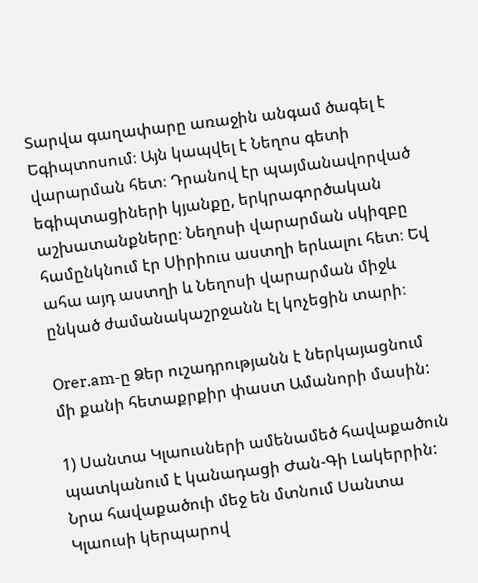Տարվա գաղափարը առաջին անգամ ծագել է Եգիպտոսում։ Այն կապվել է Նեղոս գետի վարարման հետ։ Դրանով էր պայմանավորված եգիպտացիների կյանքը, երկրագործական աշխատանքները։ Նեղոսի վարարման սկիզբը համընկնում էր Սիրիուս աստղի երևալու հետ։ Եվ ահա այդ աստղի և Նեղոսի վարարման միջև ընկած ժամանակաշրջանն էլ կոչեցին տարի։

Orer.am-ը Ձեր ուշադրությանն է ներկայացնում մի քանի հետաքրքիր փաստ Ամանորի մասին:

1) Սանտա Կլաուսների ամենամեծ հավաքածուն պատկանում է կանադացի Ժան-Գի Լակերրին: Նրա հավաքածուի մեջ են մտնում Սանտա Կլաուսի կերպարով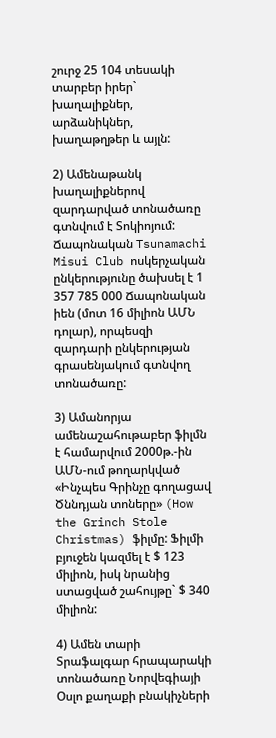շուրջ 25 104 տեսակի տարբեր իրեր` խաղալիքներ, արձանիկներ, խաղաթղթեր և այլն:

2) Ամենաթանկ խաղալիքներով զարդարված տոնածառը գտնվում է Տոկիոյում: Ճապոնական Tsunamachi Misui Club ոսկերչական ընկերությունը ծախսել է 1 357 785 000 Ճապոնական իեն (մոտ 16 միլիոն ԱՄՆ դոլար), որպեսզի զարդարի ընկերության գրասենյակում գտնվող տոնածառը:

3) Ամանորյա ամենաշահութաբեր ֆիլմն է համարվում 2000թ.-ին ԱՄՆ-ում թողարկված «Ինչպես Գրինչը գողացավ Ծննդյան տոները» (How the Grinch Stole Christmas) ֆիլմը: Ֆիլմի բյուջեն կազմել է $ 123 միլիոն, իսկ նրանից ստացված շահույթը` $ 340 միլիոն:

4) Ամեն տարի Տրաֆալգար հրապարակի տոնածառը Նորվեգիայի Օսլո քաղաքի բնակիչների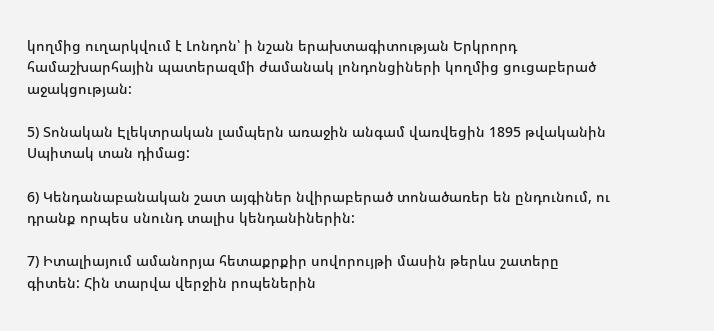կողմից ուղարկվում է Լոնդոն՝ ի նշան երախտագիտության Երկրորդ համաշխարհային պատերազմի ժամանակ լոնդոնցիների կողմից ցուցաբերած աջակցության:

5) Տոնական Էլեկտրական լամպերն առաջին անգամ վառվեցին 1895 թվականին Սպիտակ տան դիմաց:

6) Կենդանաբանական շատ այգիներ նվիրաբերած տոնածառեր են ընդունում, ու դրանք որպես սնունդ տալիս կենդանիներին:

7) Իտալիայում ամանորյա հետաքրքիր սովորույթի մասին թերևս շատերը գիտեն: Հին տարվա վերջին րոպեներին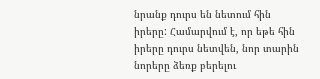նրանք դուրս են նետում հին իրերը: Համարվում է, որ եթե հին իրերը դուրս նետվեն, նոր տարին նորերը ձեռք բերելու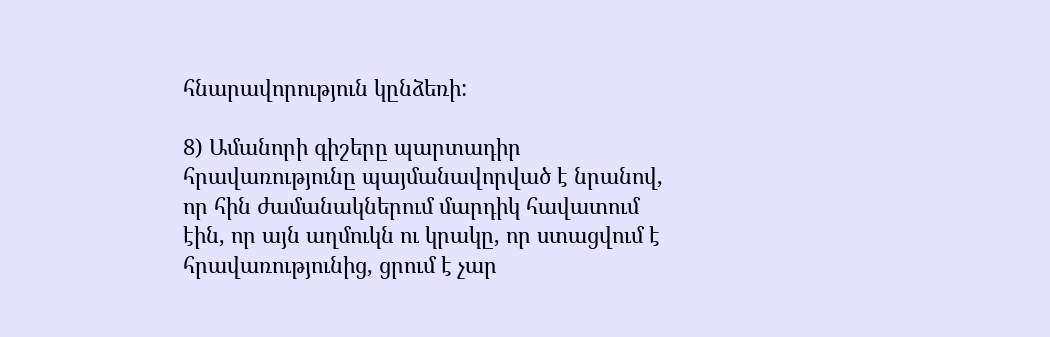հնարավորություն կընձեռի:

8) Ամանորի գիշերը պարտադիր հրավառությունը պայմանավորված է նրանով, որ հին ժամանակներում մարդիկ հավատում էին, որ այն աղմուկն ու կրակը, որ ստացվում է հրավառությունից, ցրում է չար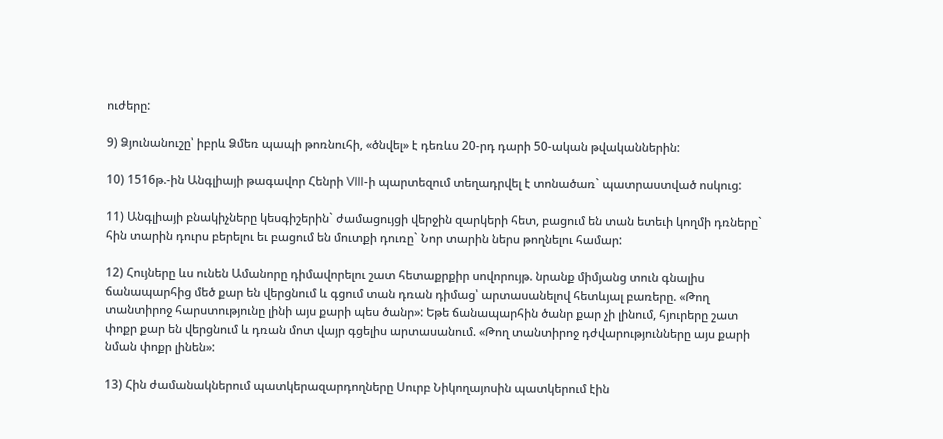ուժերը:

9) Ձյունանուշը՝ իբրև Ձմեռ պապի թոռնուհի, «ծնվել» է դեռևս 20-րդ դարի 50-ական թվականներին:

10) 1516թ.-ին Անգլիայի թագավոր Հենրի VIII-ի պարտեզում տեղադրվել է տոնածառ` պատրաստված ոսկուց:

11) Անգլիայի բնակիչները կեսգիշերին` ժամացույցի վերջին զարկերի հետ, բացում են տան ետեւի կողմի դռները` հին տարին դուրս բերելու եւ բացում են մուտքի դուռը` Նոր տարին ներս թողնելու համար:

12) Հույները ևս ունեն Ամանորը դիմավորելու շատ հետաքրքիր սովորույթ. նրանք միմյանց տուն գնալիս ճանապարհից մեծ քար են վերցնում և գցում տան դռան դիմաց՝ արտասանելով հետևյալ բառերը. «Թող տանտիրոջ հարստությունը լինի այս քարի պես ծանր»: Եթե ճանապարհին ծանր քար չի լինում, հյուրերը շատ փոքր քար են վերցնում և դռան մոտ վայր գցելիս արտասանում. «Թող տանտիրոջ դժվարությունները այս քարի նման փոքր լինեն»:

13) Հին ժամանակներում պատկերազարդողները Սուրբ Նիկողայոսին պատկերում էին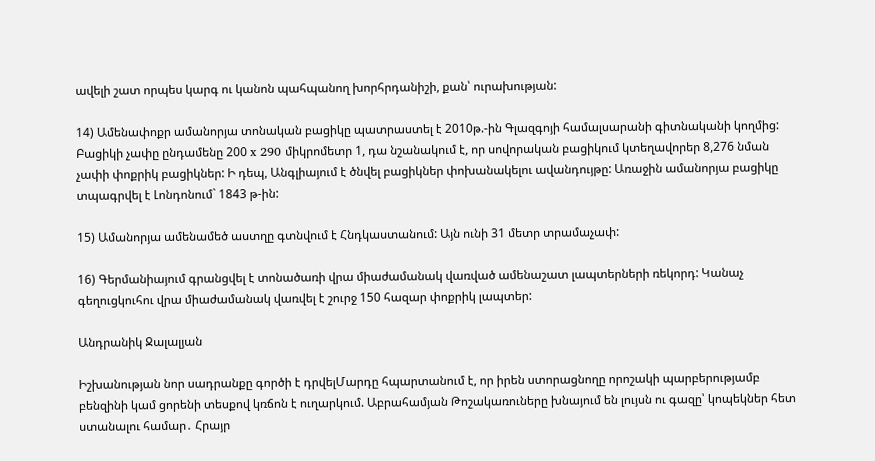ավելի շատ որպես կարգ ու կանոն պահպանող խորհրդանիշի, քան՝ ուրախության:

14) Ամենափոքր ամանորյա տոնական բացիկը պատրաստել է 2010թ.-ին Գլազգոյի համալսարանի գիտնականի կողմից: Բացիկի չափը ընդամենը 200 x 290 միկրոմետր 1, դա նշանակում է, որ սովորական բացիկում կտեղավորեր 8,276 նման չափի փոքրիկ բացիկներ: Ի դեպ, Անգլիայում է ծնվել բացիկներ փոխանակելու ավանդույթը: Առաջին ամանորյա բացիկը տպագրվել է Լոնդոնում` 1843 թ-ին:

15) Ամանորյա ամենամեծ աստղը գտնվում է Հնդկաստանում: Այն ունի 31 մետր տրամաչափ:

16) Գերմանիայում գրանցվել է տոնածառի վրա միաժամանակ վառված ամենաշատ լապտերների ռեկորդ: Կանաչ գեղուցկուհու վրա միաժամանակ վառվել է շուրջ 150 հազար փոքրիկ լապտեր:

Անդրանիկ Ջալալյան

Իշխանության նոր սադրանքը գործի է դրվելՄարդը հպարտանում է, որ իրեն ստորացնողը որոշակի պարբերությամբ բենզինի կամ ցորենի տեսքով կռճոն է ուղարկում. Աբրահամյան Թոշակառուները խնայում են լույսն ու գազը՝ կոպեկներ հետ ստանալու համար․ Հրայր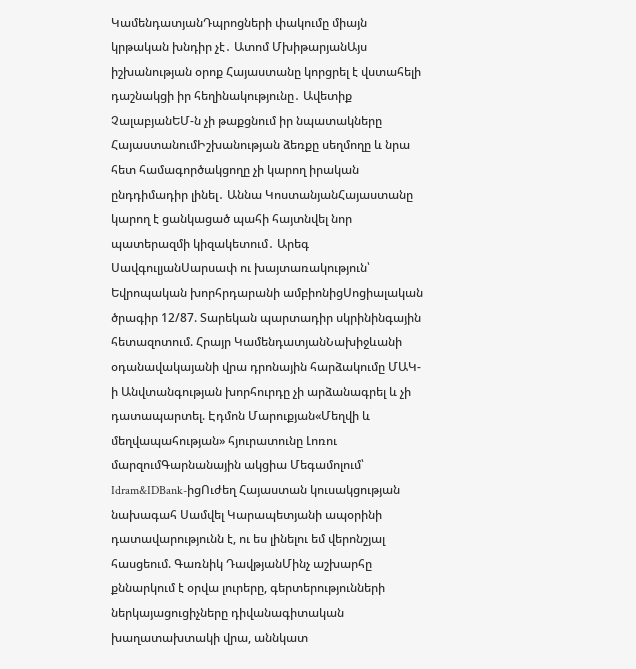ԿամենդատյանԴպրոցների փակումը միայն կրթական խնդիր չէ․ Ատոմ ՄխիթարյանԱյս իշխանության օրոք Հայաստանը կորցրել է վստահելի դաշնակցի իր հեղինակությունը․ Ավետիք ՉալաբյանԵՄ-ն չի թաքցնում իր նպատակները ՀայաստանումԻշխանության ձեռքը սեղմողը և նրա հետ համագործակցողը չի կարող իրական ընդդիմադիր լինել․ Աննա ԿոստանյանՀայաստանը կարող է ցանկացած պահի հայտնվել նոր պատերազմի կիզակետում․ Արեգ ՍավգուլյանՍարսափ ու խայտառակություն՝ Եվրոպական խորհրդարանի ամբիոնիցՍոցիալական ծրագիր 12/87. Տարեկան պարտադիր սկրինինգային հետազոտում. Հրայր ԿամենդատյանՆախիջևանի օդանավակայանի վրա դրոնային հարձակումը ՄԱԿ-ի Անվտանգության խորհուրդը չի արձանագրել և չի դատապարտել. Էդմոն Մարուքյան«Մեղվի և մեղվապահության» հյուրատունը Լոռու մարզումԳարնանային ակցիա Մեգամոլում՝ Idram&IDBank-իցՈւժեղ Հայաստան կուսակցության նախագահ Սամվել Կարապետյանի ապօրինի դատավարությունն է, ու ես լինելու եմ վերոնշյալ հասցեում. Գառնիկ ԴավթյանՄինչ աշխարհը քննարկում է օրվա լուրերը, գերտերությունների ներկայացուցիչները դիվանագիտական խաղատախտակի վրա, աննկատ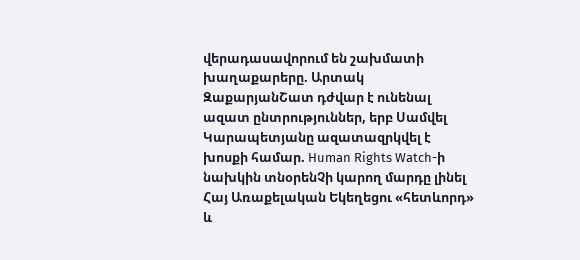վերադասավորում են շախմատի խաղաքարերը. Արտակ ԶաքարյանՇատ դժվար է ունենալ ազատ ընտրություններ, երբ Սամվել Կարապետյանը ազատազրկվել է խոսքի համար. Human Rights Watch-ի նախկին տնօրենՉի կարող մարդը լինել Հայ Առաքելական Եկեղեցու «հետևորդ» և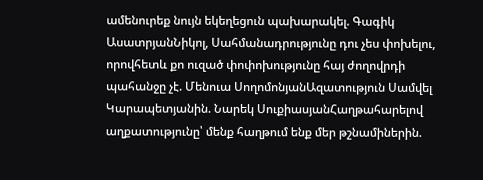ամենուրեք նույն եկեղեցուն պախարակել. Գագիկ ԱսատրյանՆիկոլ, Սահմանադրությունը դու չես փոխելու, որովհետև քո ուզած փոփոխությունը հայ ժողովրդի պահանջը չէ. Մենուա ՍողոմոնյանԱզատություն Սամվել Կարապետյանին. Նարեկ ՍուքիասյանՀաղթահարելով աղքատությունը՝ մենք հաղթում ենք մեր թշնամիներին.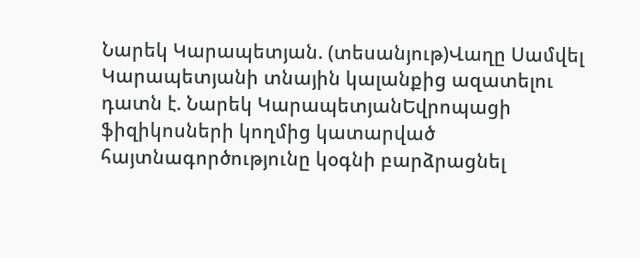Նարեկ Կարապետյան. (տեսանյութ)Վաղը Սամվել Կարապետյանի տնային կալանքից ազատելու դատն է. Նարեկ ԿարապետյանԵվրոպացի ֆիզիկոսների կողմից կատարված հայտնագործությունը կօգնի բարձրացնել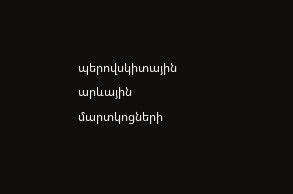պերովսկիտային արևային մարտկոցների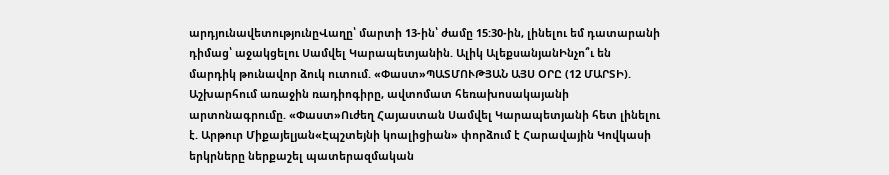արդյունավետությունըՎաղը՝ մարտի 13-ին՝ ժամը 15:30-ին, լինելու եմ դատարանի դիմաց՝ աջակցելու Սամվել Կարապետյանին. Ալիկ ԱլեքսանյանԻնչո՞ւ են մարդիկ թունավոր ձուկ ուտում. «Փաստ»ՊԱՏՄՈՒԹՅԱՆ ԱՅՍ ՕՐԸ (12 ՄԱՐՏԻ). Աշխարհում առաջին ռադիոգիրը, ավտոմատ հեռախոսակայանի արտոնագրումը. «Փաստ»Ուժեղ Հայաստան Սամվել Կարապետյանի հետ լինելու է. Արթուր Միքայելյան«Էպշտեյնի կոալիցիան» փորձում է Հարավային Կովկասի երկրները ներքաշել պատերազմական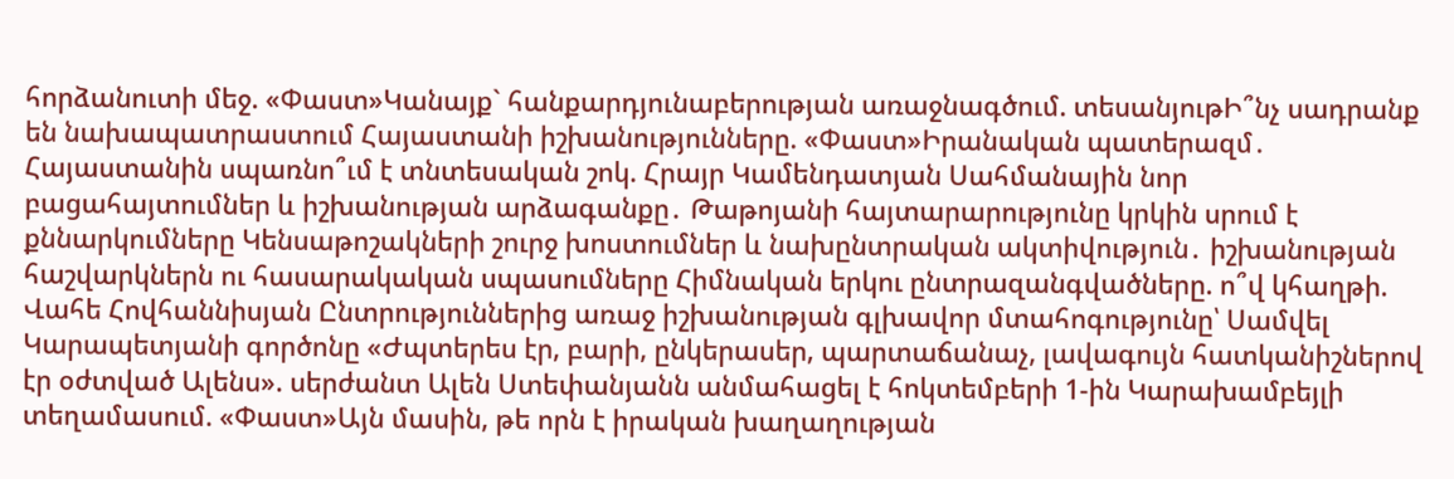հորձանուտի մեջ. «Փաստ»Կանայք` հանքարդյունաբերության առաջնագծում. տեսանյութԻ՞նչ սադրանք են նախապատրաստում Հայաստանի իշխանությունները. «Փաստ»Իրանական պատերազմ․ Հայաստանին սպառնո՞ւմ է տնտեսական շոկ. Հրայր Կամենդատյան Սահմանային նոր բացահայտումներ և իշխանության արձագանքը․ Թաթոյանի հայտարարությունը կրկին սրում է քննարկումները Կենսաթոշակների շուրջ խոստումներ և նախընտրական ակտիվություն․ իշխանության հաշվարկներն ու հասարակական սպասումները Հիմնական երկու ընտրազանգվածները. ո՞վ կհաղթի. Վահե Հովհաննիսյան Ընտրություններից առաջ իշխանության գլխավոր մտահոգությունը՝ Սամվել Կարապետյանի գործոնը «Ժպտերես էր, բարի, ընկերասեր, պարտաճանաչ, լավագույն հատկանիշներով էր օժտված Ալենս». սերժանտ Ալեն Ստեփանյանն անմահացել է հոկտեմբերի 1-ին Կարախամբեյլի տեղամասում. «Փաստ»Այն մասին, թե որն է իրական խաղաղության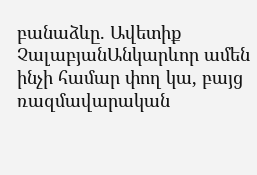բանաձևը. Ավետիք ՉալաբյանԱնկարևոր ամեն ինչի համար փող կա, բայց ռազմավարական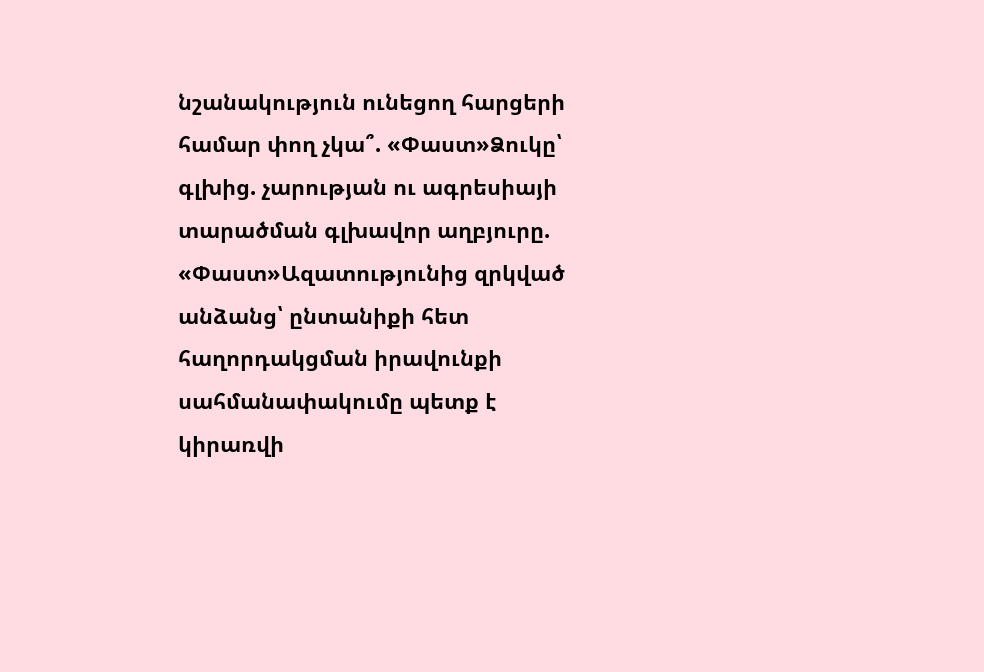նշանակություն ունեցող հարցերի համար փող չկա՞. «Փաստ»Ձուկը՝ գլխից. չարության ու ագրեսիայի տարածման գլխավոր աղբյուրը. «Փաստ»Ազատությունից զրկված անձանց՝ ընտանիքի հետ հաղորդակցման իրավունքի սահմանափակումը պետք է կիրառվի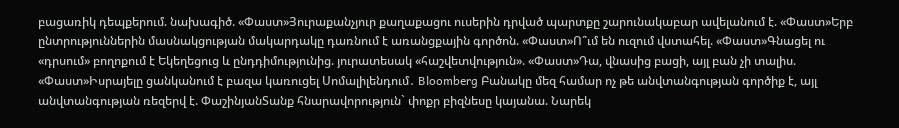բացառիկ դեպքերում. նախագիծ. «Փաստ»Յուրաքանչյուր քաղաքացու ուսերին դրված պարտքը շարունակաբար ավելանում է. «Փաստ»Երբ ընտրություններին մասնակցության մակարդակը դառնում է առանցքային գործոն. «Փաստ»Ո՞ւմ են ուզում վստահել. «Փաստ»Գնացել ու «դրսում» բողոքում է Եկեղեցուց և ընդդիմությունից. յուրատեսակ «հաշվետվություն». «Փաստ»Դա, վնասից բացի, այլ բան չի տալիս. «Փաստ»Իսրայելը ցանկանում է բազա կառուցել Սոմալիլենդում․ Bloomberg Բանակը մեզ համար ոչ թե անվտանգության գործիք է, այլ անվտանգության ռեզերվ է. ՓաշինյանՏանք հնարավորություն` փոքր բիզնեսը կայանա. Նարեկ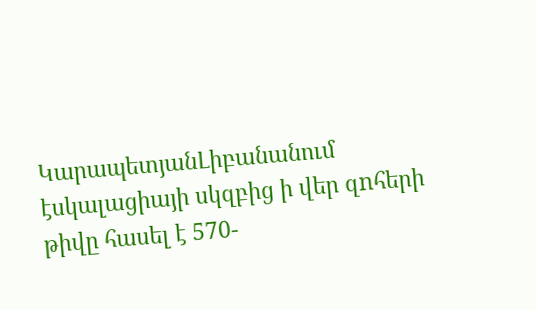ԿարապետյանԼիբանանում էսկալացիայի սկզբից ի վեր զnհերի թիվը հասել է 570-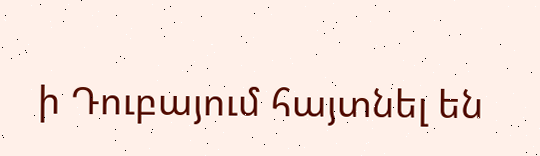ի Դուբայում հայտնել են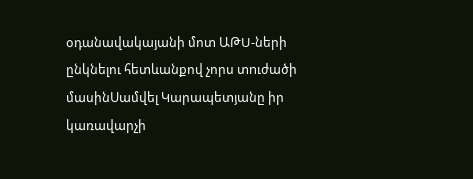օդանավակայանի մոտ ԱԹU-ների ընկնելու հետևանքով չորս տnւժածի մասինՍամվել Կարապետյանը իր կառավարչի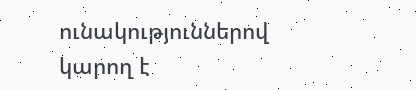ունակություններով կարող է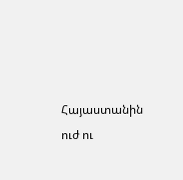Հայաստանին ուժ ու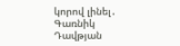կորով լինել․ Գառնիկ Դավթյան